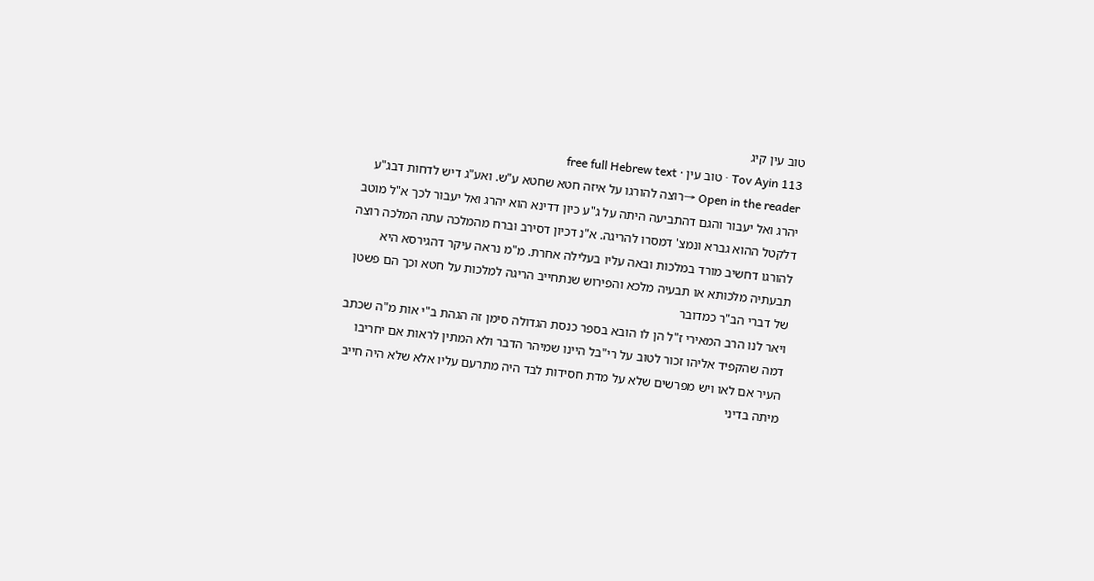טוב עין קיג
Tov Ayin 113 · טוב עין · free full Hebrew text
Open in the reader →רוצה להורגו על איזה חטא שחטא ע"ש. ואע"ג דיש לדחות דבג"ע יהרג ואל יעבור והגם דהתביעה היתה על ג"ע כיון דדינא הוא יהרג ואל יעבור לכך א"ל מוטב דלקטל ההוא גברא ונמצ' דמסרו להריגה. א"נ דכיון דסירב וברח מהמלכה עתה המלכה רוצה להורגו דחשיב מורד במלכות ובאה עליו בעלילה אחרת. מ"מ נראה עיקר דהגירסא היא תבעתיה מלכותא או תבעיה מלכא והפירוש שנתחייב הריגה למלכות על חטא וכך הם פשטן של דברי הב"ר כמדובר
ויאר לנו הרב המאירי ז"ל הן לו הובא בספר כנסת הגדולה סימן זה הגהת ב"י אות מ"ה שכתב דמה שהקפיד אליהו זכור לטוב על רי"בל היינו שמיהר הדבר ולא המתין לראות אם יחריבו העיר אם לאו ויש מפרשים שלא על מדת חסידות לבד היה מתרעם עליו אלא שלא היה חייב מיתה בדיני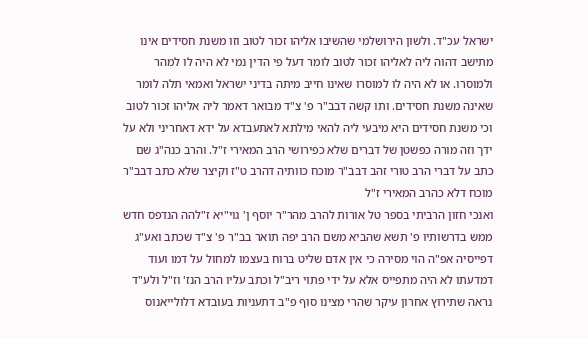ישראל עכ"ד. ולשון הירושלמי שהשיבו אליהו זכור לטוב וזו משנת חסידים אינו מתישב דהוה ליה לאליהו זכור לטוב לומר דעל פי הדין נמי לא היה לו למהר ולמוסרו. או לא היה לו למוסרו שאינו חייב מיתה בדיני ישראל ואמאי תלה לומר שאינה משנת חסידים. ותו קשה דבב"ר פ' צ"ד מבואר דאמר ליה אליהו זכור לטוב וכי משנת חסידים היא מיבעי ליה להאי מילתא לאתעבדא על ידא דאחריני ולא על ידך וזה מורה כפשטן של דברים שלא כפירושי הרב המאירי ז"ל. והרב כנה"ג שם כתב על דברי הרב טורי זהב דבב"ר מוכח כוותיה דהרב ט"ז וקיצר שלא כתב דבב"ר מוכח דלא כהרב המאירי ז"ל
ואנכי חזון הרביתי בספר טל אורות להרב מהר"ר יוסף ן' גוי"יא ז"להה הנדפס חדש ממש בדרשותיו פ' תשא שהביא משם הרב יפה תואר בב"ר פ' צ"ד שכתב ואע"ג דפייסיה אפ"ה הוי מסירה כי אין אדם שליט ברוח בעצמו למחול על דמו ועוד דמדעתו לא היה מתפייס אלא על ידי פתוי ריב"ל וכתב עליו הרב הנז' וז"ל ולע"ד נראה שתירוץ אחרון עיקר שהרי מצינו סוף פ"ב דתעניות בעובדא דלולייאנוס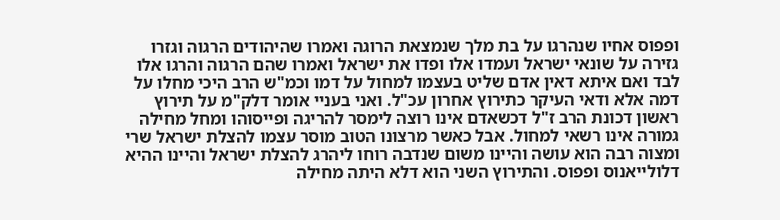ופפוס אחיו שנהרגו על בת מלך שנמצאת הרוגה ואמרו שהיהודים הרגוה וגזרו גזירה על שונאי ישראל ועמדו אלו ופדו את ישראל ואמרו שהם הרגוה והרגו אלו לבד ואם איתא דאין אדם שליט בעצמו למחול על דמו וכמ"ש הרב היכי מחלו על דמה אלא ודאי העיקר כתירוץ אחרון עכ"ל. ואני בעניי אומר דלק"מ על תירוץ ראשון דכונת הרב ז"ל דכשאדם אינו רוצה לימסר להריגה ופייסוהו ומחל מחילה גמורה אינו רשאי למחול. אבל כאשר מרצונו הטוב מוסר עצמו להצלת ישראל שרי ומצוה רבה הוא עושה והיינו משום שנדבה רוחו ליהרג להצלת ישראל והיינו ההיא דלולייאנוס ופפוס. והתירוץ השני הוא דלא היתה מחילה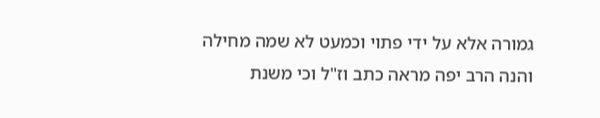גמורה אלא על ידי פתוי וכמעט לא שמה מחילה
והנה הרב יפה מראה כתב וז"ל וכי משנת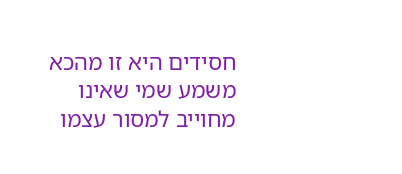חסידים היא זו מהכא משמע שמי שאינו מחוייב למסור עצמו